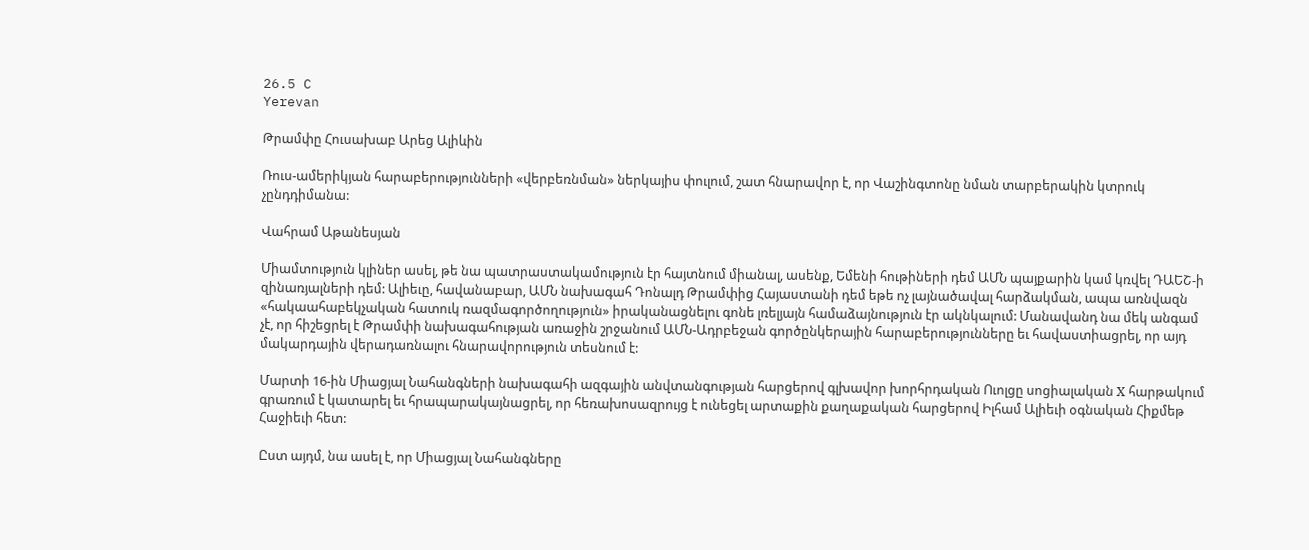26.5 C
Yerevan

Թրամփը Հուսախաբ Արեց Ալիևին

Ռուս-ամերիկյան հարաբերությունների «վերբեռնման» ներկայիս փուլում, շատ հնարավոր է, որ Վաշինգտոնը նման տարբերակին կտրուկ չընդդիմանա:

Վահրամ Աթանեսյան

Միամտություն կլիներ ասել, թե նա պատրաստակամություն էր հայտնում միանալ, ասենք, Եմենի հութիների դեմ ԱՄՆ պայքարին կամ կռվել ԴԱԵՇ‑ի զինառյալների դեմ: Ալիեւը, հավանաբար, ԱՄՆ նախագահ Դոնալդ Թրամփից Հայաստանի դեմ եթե ոչ լայնածավալ հարձակման, ապա առնվազն «հակաահաբեկչական հատուկ ռազմագործողություն» իրականացնելու գոնե լռելյայն համաձայնություն էր ակնկալում: Մանավանդ նա մեկ անգամ չէ, որ հիշեցրել է Թրամփի նախագահության առաջին շրջանում ԱՄՆ-Ադրբեջան գործընկերային հարաբերությունները եւ հավաստիացրել, որ այդ մակարդային վերադառնալու հնարավորություն տեսնում է:

Մարտի 16-ին Միացյալ Նահանգների նախագահի ազգային անվտանգության հարցերով գլխավոր խորհրդական Ուոլցը սոցիալական Х հարթակում գրառում է կատարել եւ հրապարակայնացրել, որ հեռախոսազրույց է ունեցել արտաքին քաղաքական հարցերով Իլհամ Ալիեւի օգնական Հիքմեթ Հաջիեւի հետ:

Ըստ այդմ, նա ասել է, որ Միացյալ Նահանգները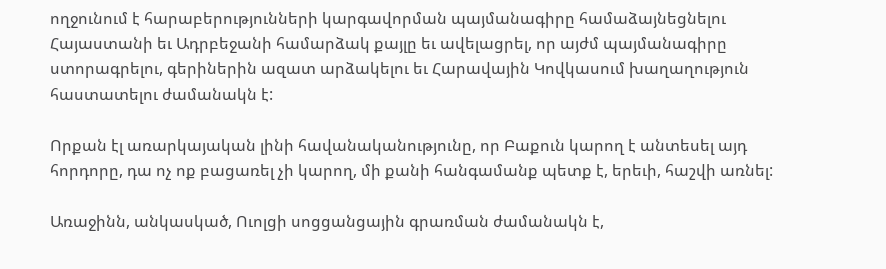ողջունում է հարաբերությունների կարգավորման պայմանագիրը համաձայնեցնելու Հայաստանի եւ Ադրբեջանի համարձակ քայլը եւ ավելացրել, որ այժմ պայմանագիրը ստորագրելու, գերիներին ազատ արձակելու եւ Հարավային Կովկասում խաղաղություն հաստատելու ժամանակն է:

Որքան էլ առարկայական լինի հավանականությունը, որ Բաքուն կարող է անտեսել այդ հորդորը, դա ոչ ոք բացառել չի կարող, մի քանի հանգամանք պետք է, երեւի, հաշվի առնել:

Առաջինն, անկասկած, Ուոլցի սոցցանցային գրառման ժամանակն է,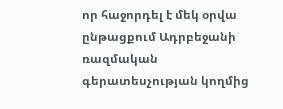որ հաջորդել է մեկ օրվա ընթացքում Ադրբեջանի ռազմական գերատեսչության կողմից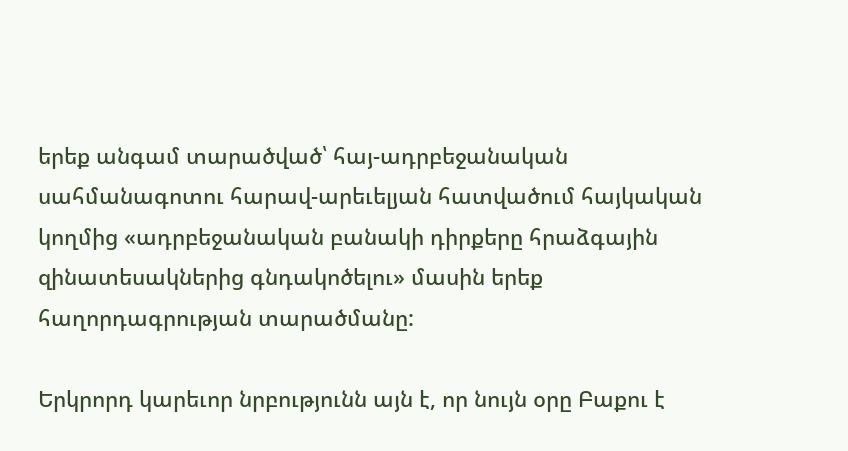երեք անգամ տարածված՝ հայ-ադրբեջանական սահմանագոտու հարավ-արեւելյան հատվածում հայկական կողմից «ադրբեջանական բանակի դիրքերը հրաձգային զինատեսակներից գնդակոծելու» մասին երեք հաղորդագրության տարածմանը:

Երկրորդ կարեւոր նրբությունն այն է, որ նույն օրը Բաքու է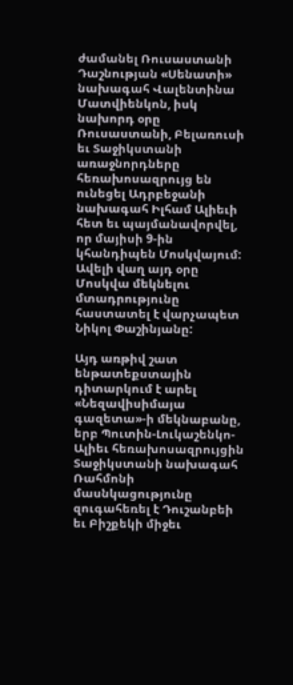ժամանել Ռուսաստանի Դաշնության «Սենատի» նախագահ Վալենտինա Մատվիենկոն, իսկ նախորդ օրը Ռուսաստանի, Բելառուսի եւ Տաջիկստանի առաջնորդները հեռախոսազրույց են ունեցել Ադրբեջանի նախագահ Իլհամ Ալիեւի հետ եւ պայմանավորվել, որ մայիսի 9‑ին կհանդիպեն Մոսկվայում: Ավելի վաղ այդ օրը Մոսկվա մեկնելու մտադրությունը հաստատել է վարչապետ Նիկոլ Փաշինյանը:

Այդ առթիվ շատ ենթատեքստային դիտարկում է արել «Նեզավիսիմայա գազետա»-ի մեկնաբանը, երբ Պուտին-Լուկաշենկո-Ալիեւ հեռախոսազրույցին Տաջիկստանի նախագահ Ռահմոնի մասնկացությունը զուգահեռել է Դուշանբեի եւ Բիշքեկի միջեւ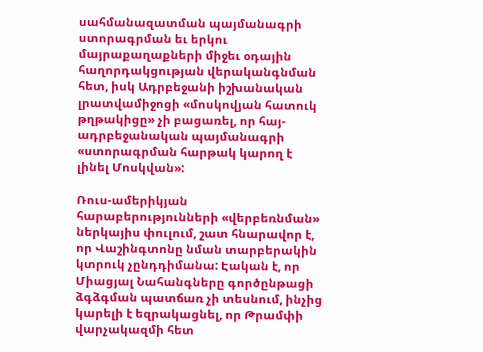սահմանազատման պայմանագրի ստորագրման եւ երկու մայրաքաղաքների միջեւ օդային հաղորդակցության վերականգնման հետ, իսկ Ադրբեջանի իշխանական լրատվամիջոցի «մոսկովյան հատուկ թղթակիցը» չի բացառել, որ հայ-ադրբեջանական պայմանագրի «ստորագրման հարթակ կարող է լինել Մոսկվան»:

Ռուս-ամերիկյան հարաբերությունների «վերբեռնման» ներկայիս փուլում, շատ հնարավոր է, որ Վաշինգտոնը նման տարբերակին կտրուկ չընդդիմանա: Էական է, որ Միացյալ Նահանգները գործընթացի ձգձգման պատճառ չի տեսնում, ինչից կարելի է եզրակացնել, որ Թրամփի վարչակազմի հետ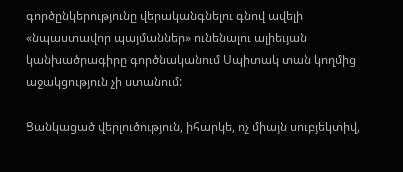գործընկերությունը վերականգնելու գնով ավելի «նպաստավոր պայմաններ» ունենալու ալիեւյան կանխածրագիրը գործնականում Սպիտակ տան կողմից աջակցություն չի ստանում:

Ցանկացած վերլուծություն, իհարկե, ոչ միայն սուբյեկտիվ,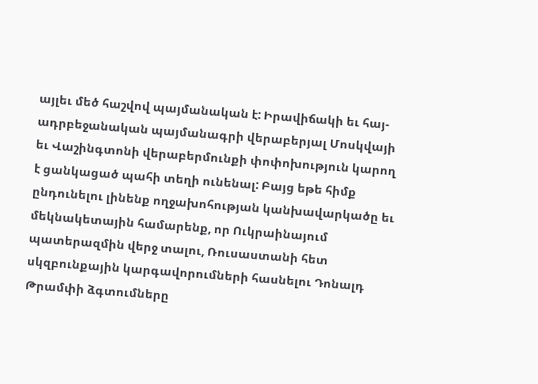այլեւ մեծ հաշվով պայմանական է: Իրավիճակի եւ հայ-ադրբեջանական պայմանագրի վերաբերյալ Մոսկվայի եւ Վաշինգտոնի վերաբերմունքի փոփոխություն կարող է ցանկացած պահի տեղի ունենալ: Բայց եթե հիմք ընդունելու լինենք ողջախոհության կանխավարկածը եւ մեկնակետային համարենք, որ Ուկրաինայում պատերազմին վերջ տալու, Ռուսաստանի հետ սկզբունքային կարգավորումների հասնելու Դոնալդ Թրամփի ձգտումները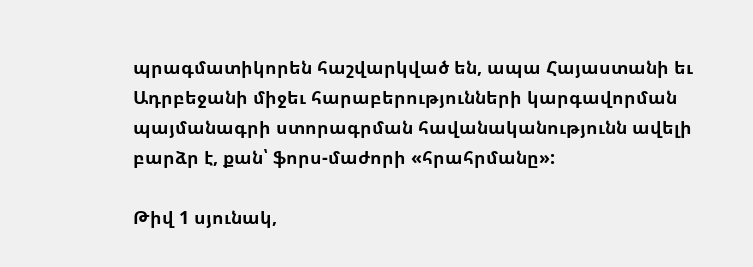պրագմատիկորեն հաշվարկված են, ապա Հայաստանի եւ Ադրբեջանի միջեւ հարաբերությունների կարգավորման պայմանագրի ստորագրման հավանականությունն ավելի բարձր է, քան՝ ֆորս-մաժորի «հրահրմանը»:

Թիվ 1 սյունակ,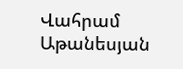Վահրամ Աթանեսյան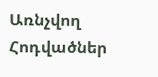Առնչվող Հոդվածներ